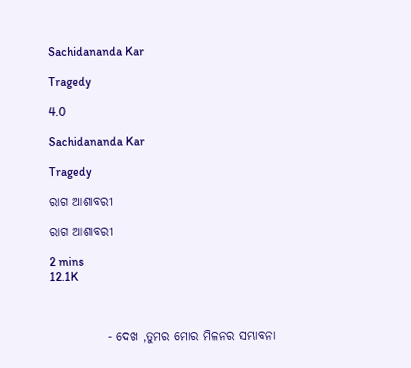Sachidananda Kar

Tragedy

4.0

Sachidananda Kar

Tragedy

ରାଗ ଆଶାବରୀ

ରାଗ ଆଶାବରୀ

2 mins
12.1K



            - ଦେଖ ,ତୁମର ମୋର ମିଳନର ସମ୍ଭାବନା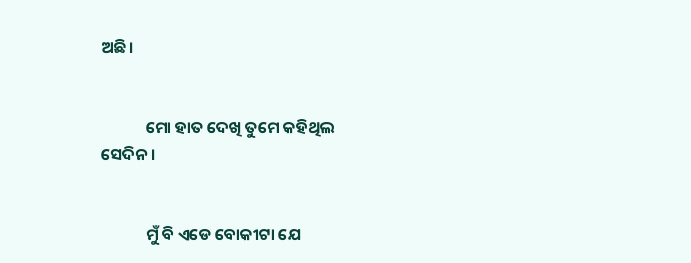ଅଛି।


            ମୋ ହାତ ଦେଖି ତୁମେ କହିଥିଲ ସେଦିନ।


            ମୁଁ ବି ଏଡେ ବୋକୀଟା ଯେ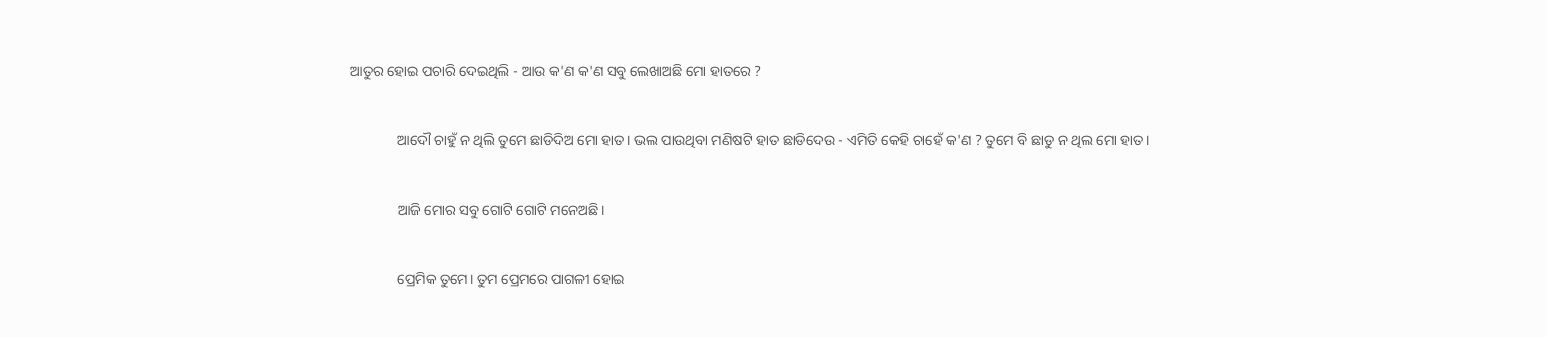ଆତୁର ହୋଇ ପଚାରି ଦେଇଥିଲି - ଆଉ କ'ଣ କ'ଣ ସବୁ ଲେଖାଅଛି ମୋ ହାତରେ ?


             ଆଦୌ ଚାହୁଁ ନ ଥିଲି ତୁମେ ଛାଡିଦିଅ ମୋ ହାତ। ଭଲ ପାଉଥିବା ମଣିଷଟି ହାତ ଛାଡିଦେଉ - ଏମିତି କେହି ଚାହେଁ କ'ଣ ? ତୁମେ ବି ଛାଡୁ ନ ଥିଲ ମୋ ହାତ।


             ଆଜି ମୋର ସବୁ ଗୋଟି ଗୋଟି ମନେଅଛି।


             ପ୍ରେମିକ ତୁମେ। ତୁମ ପ୍ରେମରେ ପାଗଳୀ ହୋଇ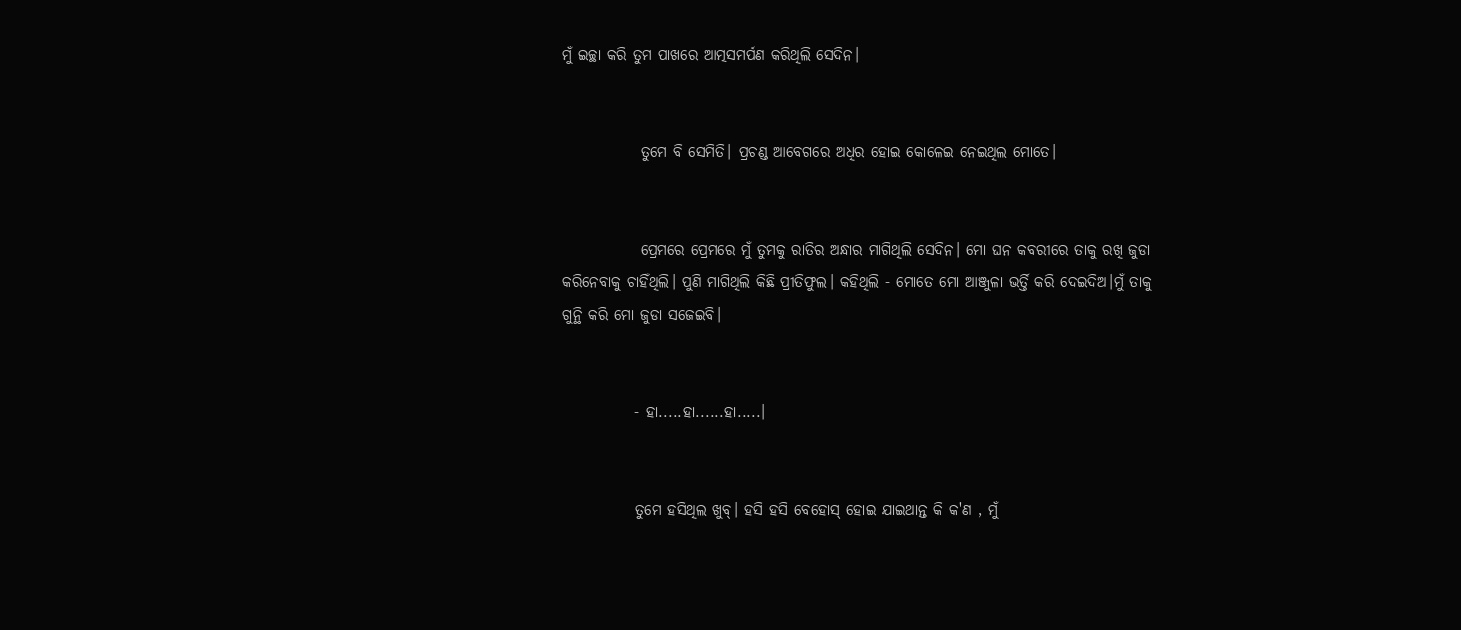ମୁଁ ଇଚ୍ଛା କରି ତୁମ ପାଖରେ ଆତ୍ମସମର୍ପଣ କରିଥିଲି ସେଦିନ।


             ତୁମେ ବି ସେମିତି। ପ୍ରଚଣ୍ଡ ଆବେଗରେ ଅଧିର ହୋଇ କୋଳେଇ ନେଇଥିଲ ମୋତେ।


             ପ୍ରେମରେ ପ୍ରେମରେ ମୁଁ ତୁମକୁ ରାତିର ଅନ୍ଧାର ମାଗିଥିଲି ସେଦିନ। ମୋ ଘନ କବରୀରେ ତାକୁ ରଖି ଜୁଡା କରିନେବାକୁ ଚାହିଁଥିଲି। ପୁଣି ମାଗିଥିଲି କିଛି ପ୍ରୀତିଫୁଲ। କହିଥିଲି - ମୋତେ ମୋ ଆଞ୍ଜୁଳା ଭର୍ତ୍ତି କରି ଦେଇଦିଅ।ମୁଁ ତାକୁ ଗୁନ୍ଥି କରି ମୋ ଜୁଡା ସଜେଇବି।


            - ହା.....ହା......ହା.....।


            ତୁମେ ହସିଥିଲ ଖୁବ୍। ହସି ହସି ବେହୋସ୍ ହୋଇ ଯାଇଥାନ୍ତ କି କ'ଣ , ମୁଁ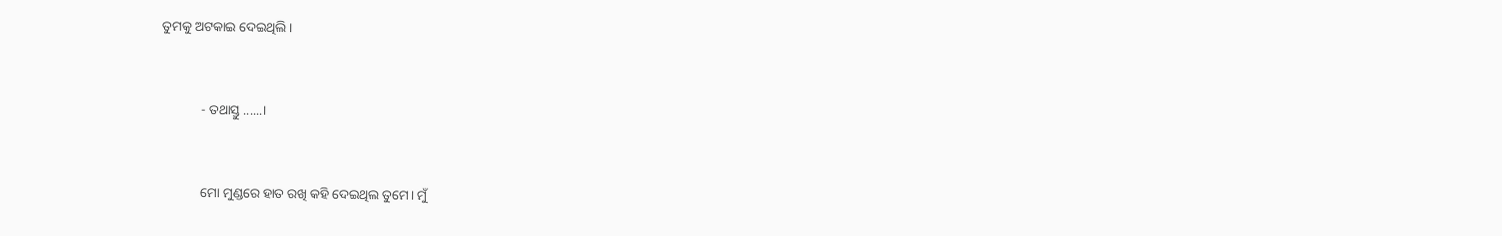ତୁମକୁ ଅଟକାଇ ଦେଇଥିଲି।


            - ତଥାସ୍ତୁ ......।


            ମୋ ମୁଣ୍ଡରେ ହାତ ରଖି କହି ଦେଇଥିଲ ତୁମେ। ମୁଁ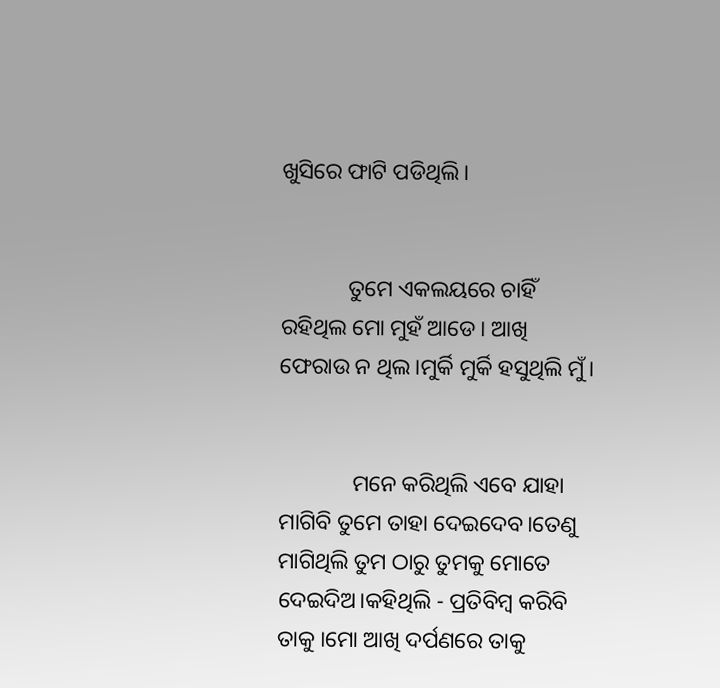ଖୁସିରେ ଫାଟି ପଡିଥିଲି।


            ତୁମେ ଏକଲୟରେ ଚାହିଁ ରହିଥିଲ ମୋ ମୁହଁ ଆଡେ। ଆଖି ଫେରାଉ ନ ଥିଲ।ମୁର୍କି ମୁର୍କି ହସୁଥିଲି ମୁଁ।


             ମନେ କରିଥିଲି ଏବେ ଯାହା ମାଗିବି ତୁମେ ତାହା ଦେଇଦେବ।ତେଣୁ ମାଗିଥିଲି ତୁମ ଠାରୁ ତୁମକୁ ମୋତେ ଦେଇଦିଅ।କହିଥିଲି - ପ୍ରତିବିମ୍ବ କରିବି ତାକୁ ।ମୋ ଆଖି ଦର୍ପଣରେ ତାକୁ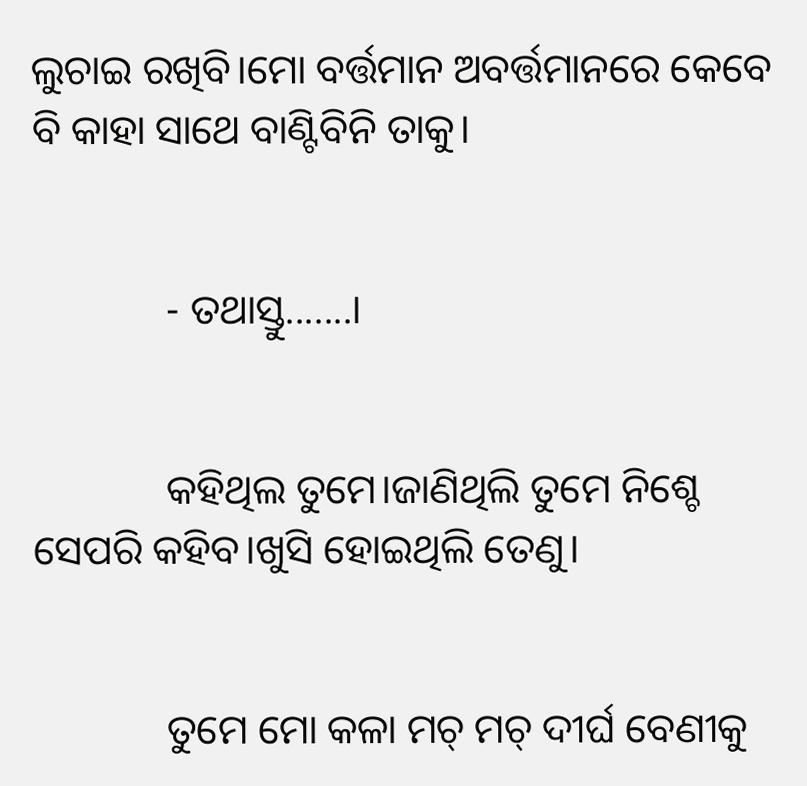ଲୁଚାଇ ରଖିବି।ମୋ ବର୍ତ୍ତମାନ ଅବର୍ତ୍ତମାନରେ କେବେ ବି କାହା ସାଥେ ବାଣ୍ଟିବିନି ତାକୁ।


             - ତଥାସ୍ତୁ.......।


             କହିଥିଲ ତୁମେ।ଜାଣିଥିଲି ତୁମେ ନିଶ୍ଚେ ସେପରି କହିବ।ଖୁସି ହୋଇଥିଲି ତେଣୁ।


             ତୁମେ ମୋ କଳା ମଚ୍ ମଚ୍ ଦୀର୍ଘ ବେଣୀକୁ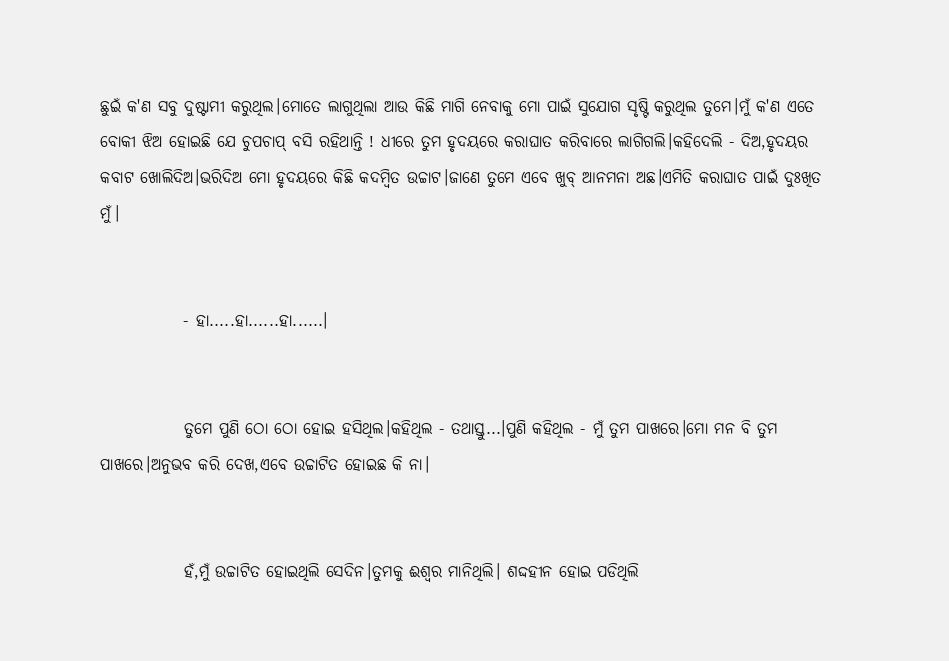ଛୁଇଁ କ'ଣ ସବୁ ଦୁଷ୍ଟାମୀ କରୁଥିଲ।ମୋତେ ଲାଗୁଥିଲା ଆଉ କିଛି ମାଗି ନେବାକୁ ମୋ ପାଇଁ ସୁଯୋଗ ସୃଷ୍ଟି କରୁଥିଲ ତୁମେ।ମୁଁ କ'ଣ ଏତେ ବୋକୀ ଝିଅ ହୋଇଛି ଯେ ଚୁପଚାପ୍ ବସି ରହିଥାନ୍ତି ! ଧୀରେ ତୁମ ହୃଦୟରେ କରାଘାତ କରିବାରେ ଲାଗିଗଲି।କହିଦେଲି - ଦିଅ,ହୃଦୟର କବାଟ ଖୋଲିଦିଅ।ଭରିଦିଅ ମୋ ହୃଦୟରେ କିଛି କଦମ୍ବିତ ଉଚ୍ଚାଟ।ଜାଣେ ତୁମେ ଏବେ ଖୁବ୍ ଆନମନା ଅଛ।ଏମିତି କରାଘାତ ପାଇଁ ଦୁଃଖିତ ମୁଁ।


             - ହା.....ହା......ହା......।


             ତୁମେ ପୁଣି ଠୋ ଠୋ ହୋଇ ହସିଥିଲ।କହିଥିଲ - ତଥାସ୍ତୁ...।ପୁଣି କହିଥିଲ - ମୁଁ ତୁମ ପାଖରେ।ମୋ ମନ ବି ତୁମ ପାଖରେ।ଅନୁଭବ କରି ଦେଖ,ଏବେ ଉଚ୍ଚାଟିତ ହୋଇଛ କି ନା।


             ହଁ,ମୁଁ ଉଚ୍ଚାଟିତ ହୋଇଥିଲି ସେଦିନ।ତୁମକୁ ଈଶ୍ୱର ମାନିଥିଲି। ଶଦ୍ଦହୀନ ହୋଇ ପଡିଥିଲି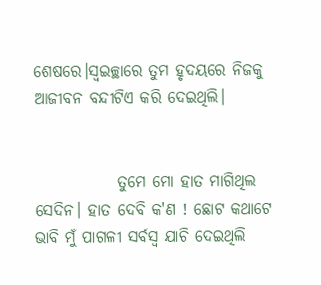ଶେଷରେ।ସ୍ବଇଚ୍ଛାରେ ତୁମ ହୃଦୟରେ ନିଜକୁ ଆଜୀବନ ବନ୍ଦୀଟିଏ କରି ଦେଇଥିଲି।


             ତୁମେ ମୋ ହାତ ମାଗିଥିଲ ସେଦିନ। ହାତ ଦେବି କ'ଣ ! ଛୋଟ କଥାଟେ ଭାବି ମୁଁ ପାଗଳୀ ସର୍ବସ୍ବ ଯାଚି ଦେଇଥିଲି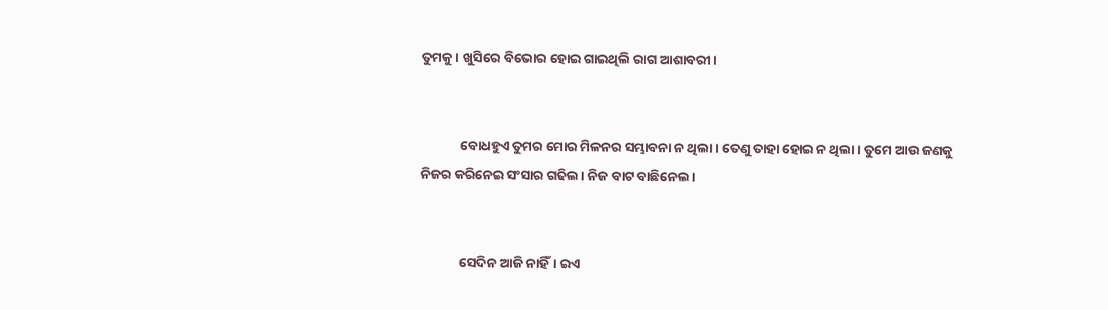ତୁମକୁ। ଖୁସିରେ ବିଭୋର ହୋଇ ଗାଇଥିଲି ରାଗ ଆଶାବରୀ।


             ବୋଧହୁଏ ତୁମର ମୋର ମିଳନର ସମ୍ଭାବନା ନ ଥିଲା। ତେଣୁ ତାହା ହୋଇ ନ ଥିଲା। ତୁମେ ଆଉ ଜଣକୁ ନିଜର କରିନେଇ ସଂସାର ଗଢିଲ। ନିଜ ବାଟ ବାଛିନେଲ।


             ସେଦିନ ଆଜି ନାହିଁ। ଇଏ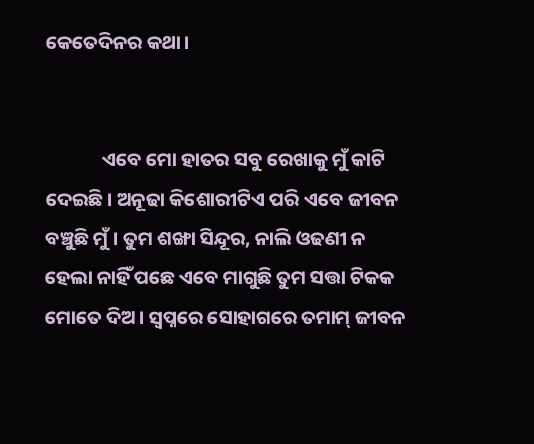କେତେଦିନର କଥା।


             ଏବେ ମୋ ହାତର ସବୁ ରେଖାକୁ ମୁଁ କାଟି ଦେଇଛି। ଅନୂଢା କିଶୋରୀଟିଏ ପରି ଏବେ ଜୀବନ ବଞ୍ଚୁଛି ମୁଁ। ତୁମ ଶଙ୍ଖା ସିନ୍ଦୂର, ନାଲି ଓଢଣୀ ନ ହେଲା ନାହିଁ ପଛେ ଏବେ ମାଗୁଛି ତୁମ ସତ୍ତା ଟିକକ ମୋତେ ଦିଅ। ସ୍ବପ୍ନରେ ସୋହାଗରେ ତମାମ୍ ଜୀବନ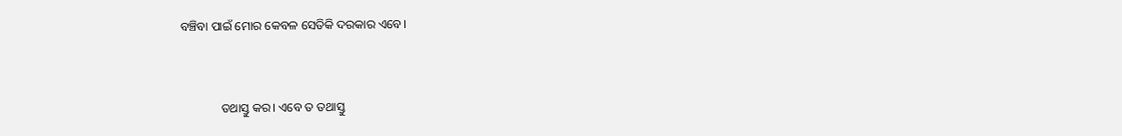ବଞ୍ଚିବା ପାଇଁ ମୋର କେବଳ ସେତିକି ଦରକାର ଏବେ।


             ତଥାସ୍ତୁ କର। ଏବେ ତ ତଥାସ୍ତୁ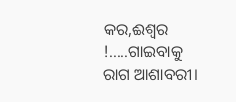କର,ଈଶ୍ୱର !.....ଗାଇବାକୁ ରାଗ ଆଶାବରୀ।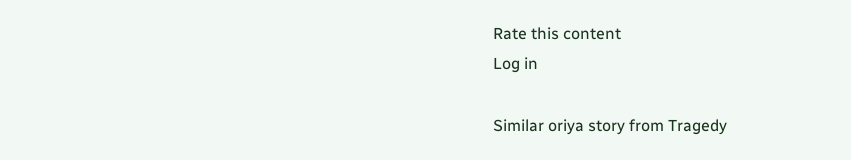Rate this content
Log in

Similar oriya story from Tragedy